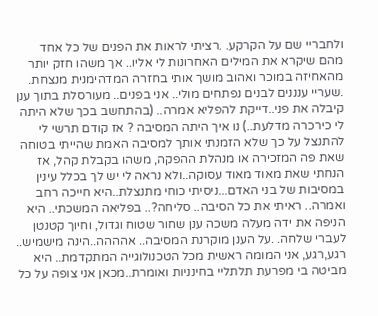ולחבריי שם על הקרקע. .רציתי לראות את הפנים של כל אחד מהם שיקרא את המילים האחרונות לי אליו.. אך משהו חזק יותר מהאחיזה במוכר ואהוב מושך אותי בחזרה המדהימנית מנצחת. .שעריי ענננים לבנים נפתחים מולי.. אני בפנים.. מעורסלת בתוך ענן קיבלה את פני..דייקת להפליא אמרה.. (בהתחשב בכך שלא היתה לי כירכרה מדלעת..) נו איך היתה המסיבה ? אז קודם תרשי לי להתנצל על כך שלא הזמנתי אותך למסיבה האמת שהייתי בטוחה שאת פה המזכירה או מנהלת ההפקה, משהו בקבלת קהל, אז הנחתי שאת מאוד מאוד עסוקה..ולא נראה לי יש לך בכלל עינין במסיבות של בני האדם...ניסיתי כוחי מתנצלת..היא חייכה רחב ואמרה.. ראיתי את כל הסיבה.. סליחה?.. בפליאה המשכתי.. היא הניפה את ידה מעלה משכה ענן שחור שטוח וגדול, וחיוך קטנטן לעברי שלחה. .על הענן מוקרנת המסיבה.. אהההה..הינה מישמיש.. רגע,רגע, אני המומה ראשית מכל הטכנולוגייה המתקדמת.. היא מביטה בי מפרעת תלתליי בחינניות ואומרת..מכאן אני צופה על כל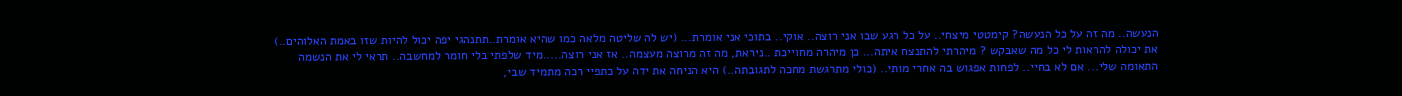הנעשה.. מה זה על כל הנעשה? קימטטי מיצחי.. על כל רגע שבו אני רוצה.. אוקי.. בתוכי אני אומרת... (יש לה שליטה מלאה כמו שהיא אומרת..תתנהגי יפה יכול להיות שזו באמת האלוהים..) את יכולה להראות לי כל מה שאבקש ? מיהרתי להתנצח איתה... כן מיהרה מחוייכת ..ניראת, מה זה מרוצה מעצמה.. אז אני רוצה.....מיד שלפתי בלי חומר למחשבה.. תראי לי את הנשמה התאומה שלי... אם לא בחיי.. לפחות אפגוש בה אחרי מותי.. (כולי מתרגשת מחכה לתגובתה..) היא הניחה את ידה על כתפיי רכה מתמיד שבי,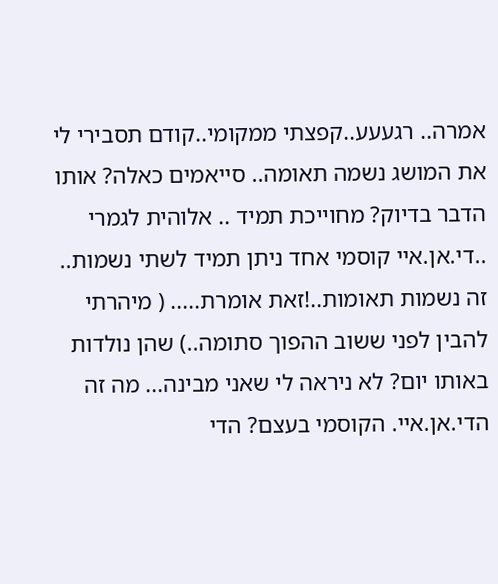אמרה.. רגעעע..קפצתי ממקומי..קודם תסבירי לי את המושג נשמה תאומה.. סייאמים כאלה? אותו הדבר בדיוק? מחוייכת תמיד .. אלוהית לגמרי ..די.אן.איי קוסמי אחד ניתן תמיד לשתי נשמות.. זה נשמות תאומות..!זאת אומרת..... ( מיהרתי להבין לפני ששוב ההפוך סתומה..) שהן נולדות באותו יום? לא ניראה לי שאני מבינה... מה זה הדי.אן.איי. הקוסמי בעצם? הדי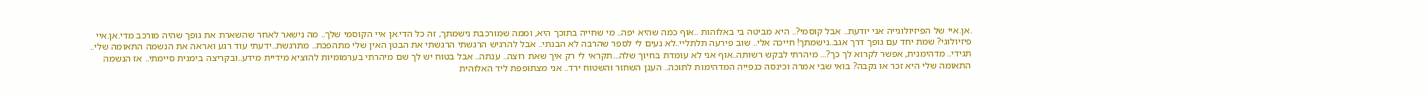.אן.איי של הפיזיולוגייה אני יודעת.. אבל קוסמי?.. היא מביטה בי באלוהות ..אוף כמה שהיא יפה.. מי שחייה בתוכך היא, וממה שמורכבת נישמתך, זה כל הדי.אן איי הקוסמי שלך.. מה נישאר לאחר שהשארת את גופך שהיה מורכב מדי.אן.איי פיזיולוגי? שמת יחד עם גופך דרך אגב..נישמתך! חייכה אלי.. שוב פירעה תלתליי..לא נעים לי לספר שהרבה לא הבנתי.. אבל להרגיש הרגשתי הרגשתי את הבטן האין שלי מתהפכת.. מתרגשת..ידעתי עוד רגע ואראה את הנשמה התאומה שלי.. תגידי.. מדהימנית, אפשר לקרוא לך כך?... מיהרתי לבקש רשותה..אוף אני לא עומדת בחיוך שלה...תקראי לי רק איך שאת רוצה.. ענתה.. אבל בטוח יש לך שם מיהרתי בערמומיות להוציא מידיית מידע..ובקריצה בימנית סיימתי.. אז הנשמה התאומה שלי היא זכר או נקבה? בואי שבי אמרה וכינסה כנפייה המדהימות לתוכה.. הענן השחור והשטוח ירד.. אני מצתופפת ליד האלוהית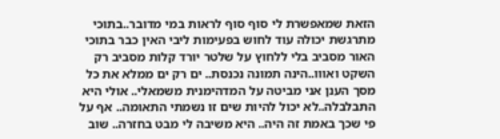הזאת שמאפשרת לי סוף סוף לראות במי מדובר..בתוכי מתרגשת יכולה עוד לחוש בפעימות ליבי האין כבר בתוכי האור מסביב בלי ללחוץ על שלטר יורד קלות מסביב רק השקט ואווו..הינה תמונה נכנסת.. ים רק ים ממלא את כל מסך הענן אני מביטה על המדהימנית משמאלי.. אולי היא התבלבלה..לא יכול להיות שים זו נשמתי התאומה.. אף על פי שכך באמת זה היה.. היא משיבה לי מבט בחזרה.. שוב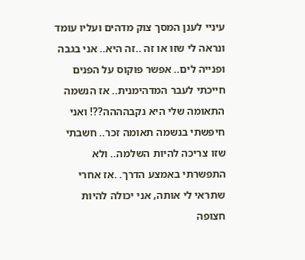עיניי לענן המסך צוק מדהים ועליו עומד ונראה לי שזו או זה ..זה היא.. אני בגבה ופנייה לים.. אפשר פוקוס על הפנים חייכתי לעבר המדהימנית.. אז הנשמה התאומה שלי היא נקבהההה??! ואני חיפשתי בנשמה תאומה זכר.. חשבתי שזו צריכה להיות השלמה.. ולא התפשרתי באמצע הדרך. .אז אחרי שתראי לי אותה, אני יכולה להיות חצופה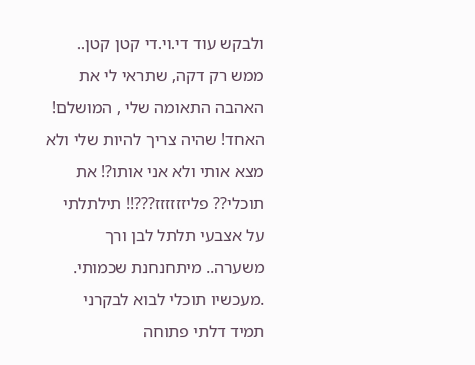ולבקש עוד די.וי.די קטן קטן.. ממש רק דקה, שתראי לי את האהבה התאומה שלי , המושלם! האחד! שהיה צריך להיות שלי ולא מצא אותי ולא אני אותו?! את תוכלי?? פליזזזזזז???!! תילתלתי על אצבעי תלתל לבן ורך משערה.. מיתחנחנת שכמותי. .מעכשיו תוכלי לבוא לבקרני תמיד דלתי פתוחה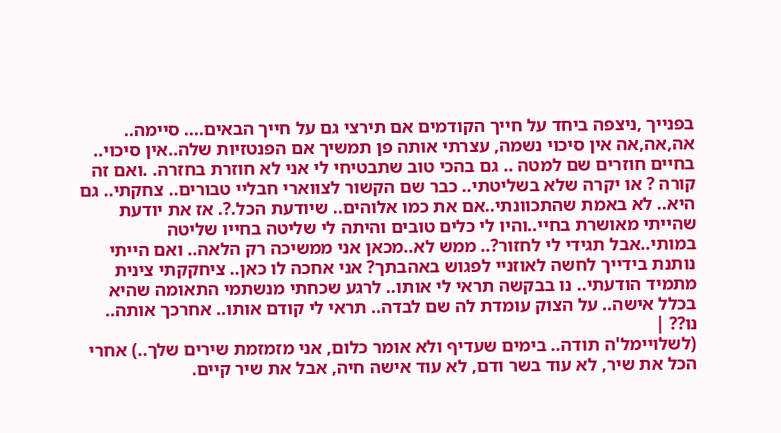בפנייך ,ניצפה ביחד על חייך הקודמים אם תירצי גם על חייך הבאים.... סיימה.. אה,אה,אה אין סיכוי נשמה, עצרתי אותה פן תמשיך אם הפנטזיות שלה..אין סיכוי.. בחיים חוזרים שם למטה .. גם בהכי טוב שתבטיחי לי אני לא חוזרת בחזרה. .ואם זה קורה ? או יקרה שלא בשליטתי.. כבר שם הקשור לצווארי חבליי טבורים.. צחקתי.. גם היא.. לא באמת שהתכוונתי..אם את כמו אלוהים.. שיודעת הכל.?. אז את יודעת שהייתי מאושרת בחיי..והיו לי כלים טובים והיתה לי שליטה בחייו שליטה במותי..אבל תגידי לי לחזור?.. ממש לא..מכאן אני ממשיכה רק הלאה.. ואם הייתי נותנת בידייך לחשה לאוזניי לפגוש באהבתך? אני אחכה לו כאן.. ציחקקתי צינית מתמיד הודעתי.. נו בבקשה תראי לי אותו.. לרגע שכחתי מנשתמי התאומה שהיא בכלל אישה.. על הצוק עומדת לה שם לבדה.. תראי לי קודם אותו.. אחרכך אותה.. נו?? |
(לשלויימל'ה תודה.. בימים שעדיף ולא אומר כלום, אני מזמזמת שירים שלך..) אחרי הכל את שיר, לא עוד בשר ודם, לא עוד אישה חיה, אבל את שיר קיים.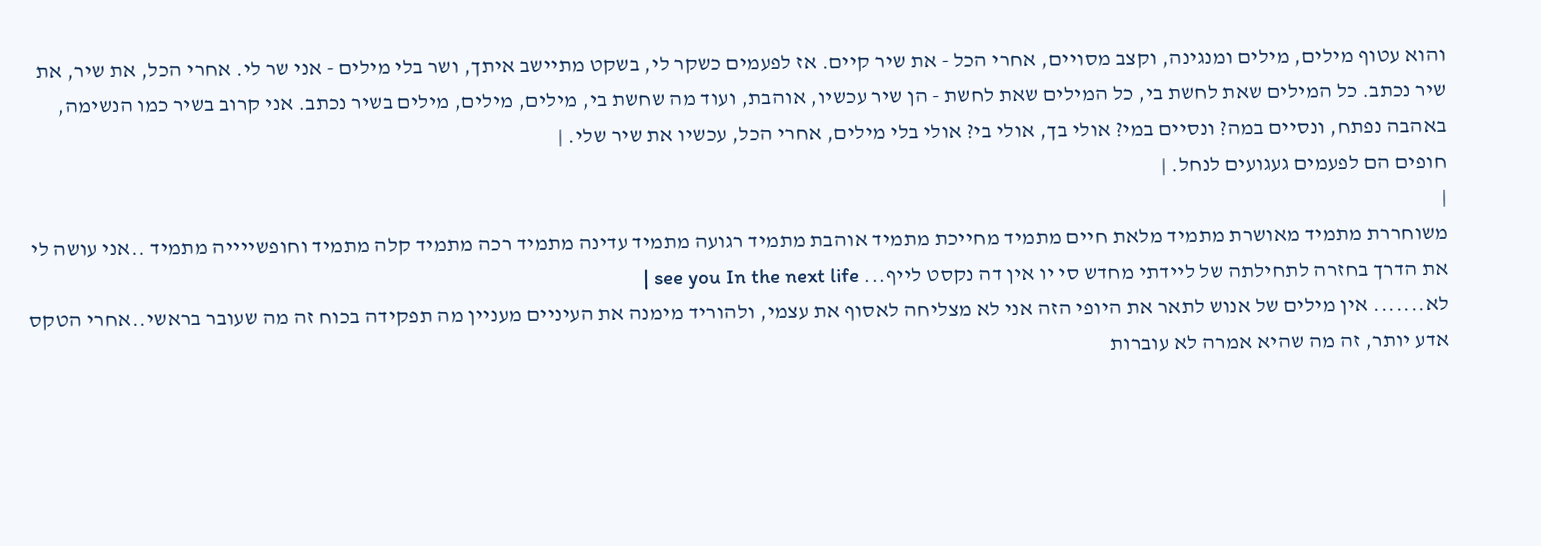והוא עטוף מילים, מילים ומנגינה, וקצב מסויים, אחרי הכל - את שיר קיים. אז לפעמים כשקר לי, בשקט מתיישב איתך, ושר בלי מילים - אני שר לי. אחרי הכל, את שיר, את שיר נכתב. כל המילים שאת לחשת בי, כל המילים שאת לחשת - הן שיר עכשיו, אוהבת, ועוד מה שחשת בי, מילים, מילים, מילים בשיר נכתב. אני קרוב בשיר כמו הנשימה, באהבה נפתח, ונסיים במה? ונסיים במי? אולי בך, אולי בי? אולי בלי מילים, אחרי הכל, עכשיו את שיר שלי. |
חופים הם לפעמים געגועים לנחל. |
|
משוחררת מתמיד מאושרת מתמיד מלאת חיים מתמיד מחייכת מתמיד אוהבת מתמיד רגועה מתמיד עדינה מתמיד רכה מתמיד קלה מתמיד וחופשייייה מתמיד ..אני עושה לי את הדרך בחזרה לתחילתה של ליידתי מחדש סי יו אין דה נקסט לייף... see you In the next life |
לא....... אין מילים של אנוש לתאר את היופי הזה אני לא מצליחה לאסוף את עצמי, ולהוריד מימנה את העיניים מעניין מה תפקידה בכוח זה מה שעובר בראשי..אחרי הטקס אדע יותר, זה מה שהיא אמרה לא עוברות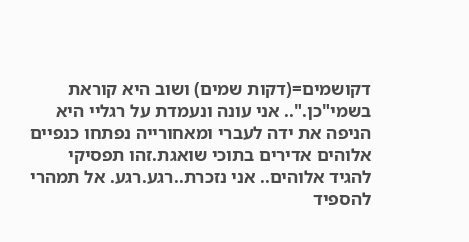דקושמים=(דקות שמים) ושוב היא קוראת בשמי"כן.".. אני עונה ונעמדת על רגליי היא הניפה את ידה לעברי ומאחורייה נפתחו כנפיים אלוהים אדירים בתוכי שואגת.זהו תפסיקי להגיד אלוהים.. אני נזכרת..רגע.רגע. אל תמהרי להספיד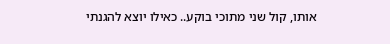אותו, קול שני מתוכי בוקע.. כאילו יוצא להגנתי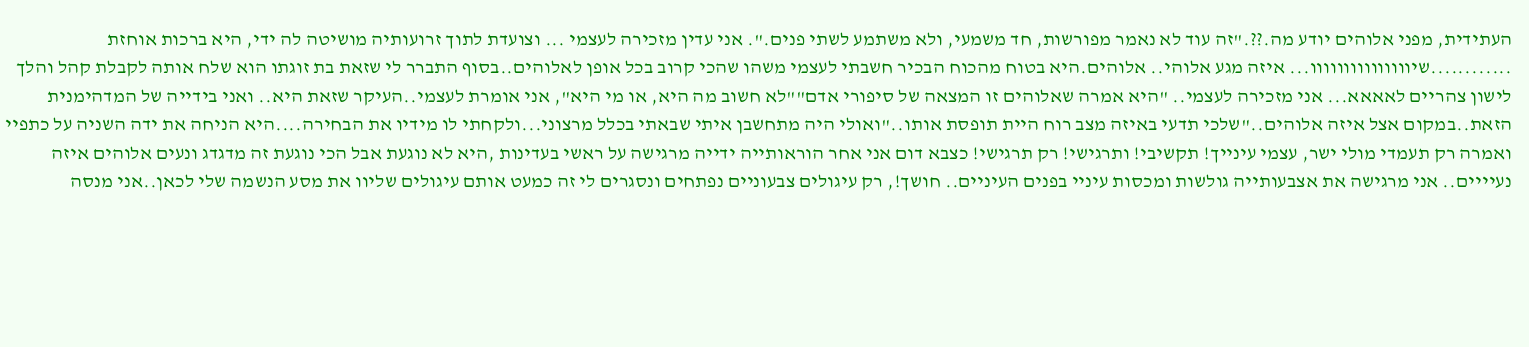העתידית, מפני אלוהים יודע מה.??."זה עוד לא נאמר מפורשות, חד משמעי, ולא משתמע לשתי פנים.". אני עדין מזכירה לעצמי ... וצועדת לתוך זרועותיה מושיטה לה ידי, היא ברכות אוחזת ............שיווווווווווווווו... איזה מגע אלוהי.. אלוהים.היא בטוח מהכוח הבכיר חשבתי לעצמי משהו שהכי קרוב בכל אופן לאלוהים..בסוף התברר לי שזאת בת זוגתו הוא שלח אותה לקבלת קהל והלך לישון צהריים לאאאא... אני מזכירה לעצמי.. "היא אמרה שאלוהים זו המצאה של סיפורי אדם""לא חשוב מה היא, או מי היא", אני אומרת לעצמי..העיקר שזאת היא.. ואני בידייה של המדהימנית הזאת..במקום אצל איזה אלוהים.."שלכי תדעי באיזה מצב רוח היית תופסת אותו.."ואולי היה מתחשבן איתי שבאתי בכלל מרצוני...ולקחתי לו מידיו את הבחירה....היא הניחה את ידה השניה על כתפיי ואמרה רק תעמדי מולי ישר, עצמי עינייך! תקשיבי! ותרגישי! רק תרגישי! כצבא דום אני אחר הוראותייה ידייה מרגישה על ראשי בעדינות ,היא לא נוגעת אבל הכי נוגעת זה מדגדג ונעים אלוהים איזה נעיייים.. אני מרגישה את אצבעותייה גולשות ומכסות עיניי בפנים העיניים.. חושך!, רק עיגולים צבעוניים נפתחים ונסגרים לי זה כמעט אותם עיגולים שליוו את מסע הנשמה שלי לכאן..אני מנסה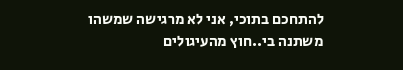להתחכם בתוכי, אני לא מרגישה שמשהו משתנה בי..חוץ מהעיגולים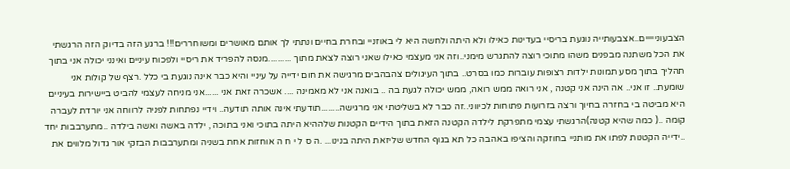הצבעונייייים..אצבעותייה נוגעת בריסיי בעדינות כאילו ולא היתה ולחשה היא לי באוזניי ובחרת בחיים ונתתי לך אותם מאושרים ומשוחררים!!! ברגע הזה בדיוק הזה הרגשתי את הכל משתנה מבפנים משהו מתוכי רוצה להתגרש מימני..וזה אני מעצמי כאילו שאני רוצה לצאת מתוך ..........מנסה להפריד את ריסיי ולפכוח עיניים ואינני יכולה אני בתוך תהליך בתוך מסע תמונות ילדות רצופות עוברות כמו בסרט.. בתוך העיגולים צהבהבים מרגישה את חום ידייה על עיניי והיא כבר אינה נוגעת בי כלל .רצף של קולות אני שומעת.. זו אני.. אה הינה אני קטנה , אני רואה ממש רואה, ממש יכולה לגעת בה .. בואנה אני לא מאמינה .... אשכרה זאת אני ......אני מניחה לעצמי להביט ביישירות בעיניים היא מביטה בי בחזרה בחיוך ורצה בזרועות פתוחות לכיווני..זה כבר לא בשליטתי אני מרגישה........תודעתי אינה אותה תודעה.. וידיי נפתחות לפניה לרווחה אני יורדת לעברה קומה ..( כמה שהיא קטנה)הרגשתי עצמי מתפרקת לילדה הקטנה הזאת בתוך הידיים הקטנות שלההיא היתה בתוכי ואני בתוכה , ילדה באשה ואשה בילדה ..מתערבבות יחד ..ידייה הקטנות לפתו את מותניי בחוזקה והציפו באהבה כל תא בגוף החדש שליזאת היתה בנינו... .ה ס ל י ח ה אוחזות אחת בשניה ומתערבבות הבזקי אור גדול מלווים את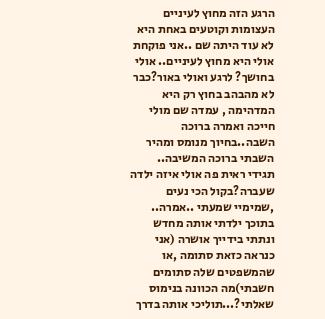הרגע הזה מחוץ לעיניים העצומות וקוטעים באחת היא לא עוד היתה שם ..אני פוקחת אולי היא מחוץ לעיניים.. אולי בחושך? לרגע ואולי באור?כבר לא מהבהב בחוץ רק היא המדהימה , עמדה שם מולי חייכה ואמרה ברוכה השבה..בחיוך מנומס ומהיר השבתי ברוכה המשיבה.. תגידי ראית פה אולי איזה ילדה שעברה?בקול הכי נעים ,שמימיי שמעתי ..אמרה.. בתוכך ילדתי אותה מחדש ונתתי בידייך אושרה (אני כנראה כזאת סתומה ,או שהמשפטים שלה סתומים חשבתי)מה הכוונה בנימוס שאלתי?...תוליכי אותה בדרך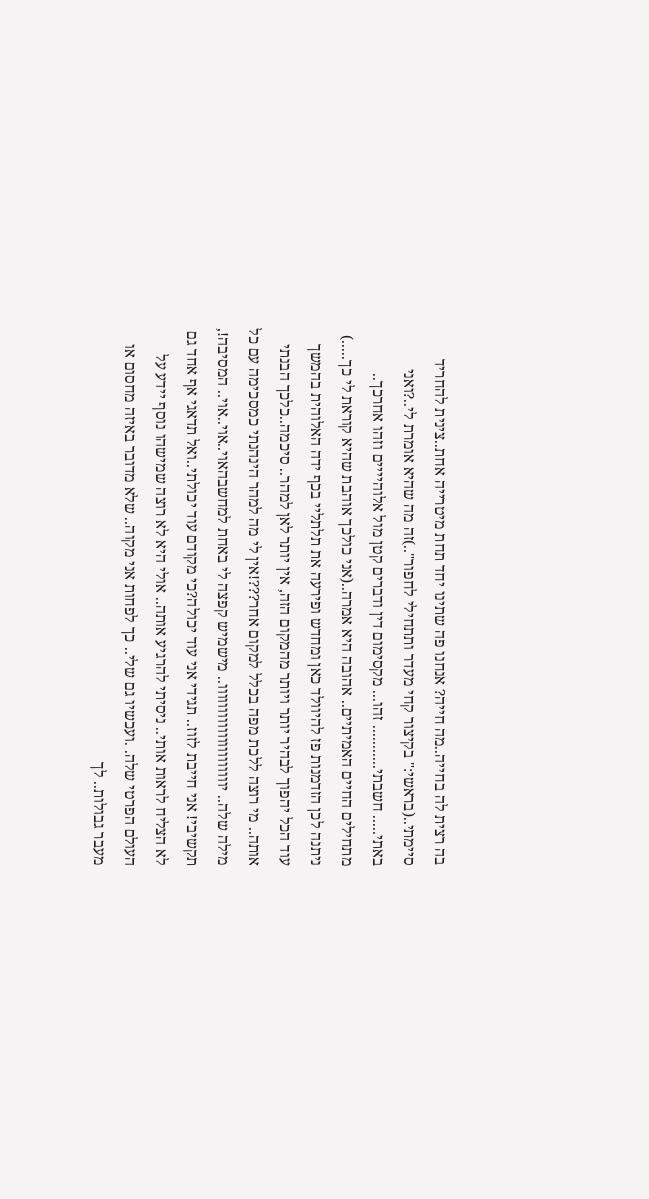בה רצית לה בחייה..מה חייה? אנחנו פה שתינו יחד תחת מיטרייה אחת..צינית להחריד סיימתי..(בראשי:" בקיצור קחי מעדר ותתחילי לחפור"..)זה מה שהיא אומרת לי..?ואני באתי..... חשבתי........... זהו... מקסימום דין ודברים קטן מול אלוהיייים וזהו אחרכך.. מתחילים החיים האמיתיים.. אהובה היא אמרה..(אני כולכך אוהבת שהיא קוראת לי כך.....) ניתנה לכן הזדמנות פז להיוולד כאן ומחדש ופירעה את תלתליי בכף ידה האלוהית בהמשך עוד הכל יהפוך לבהיר יותר ויותר מהמקום הזה, אין יותר לאן למהר.. סיכמה..כלכך הבנתי אותה.. מי רוצה ללכת מפה בכלל למקום אחר???!אין לי מה למהר הינהנתי כמסכימה עם כל מילה שלה.. יווווווווווווווווווווו.. מישמיש קפצה לי באחת למחשבהאוי..אוי..אוי.. המסיבה!, תקשיבי! אני חייבת לזוז.. תגידי אני עוד יכולה?כי מקודם עוד יכולתי..ואל תדאגי אף אחד גם לא הצליח לראות אותי.. ניסיתי להרגיע אותה.. אולי היא לא רוצה שמישהו נוסף יידע על העולם הפרטי שלה. .ועכשיו גם שלי.. כך לפחות אני מקוה.. שלא מדובר באיזה מחסום או מעבר גבולות.. לך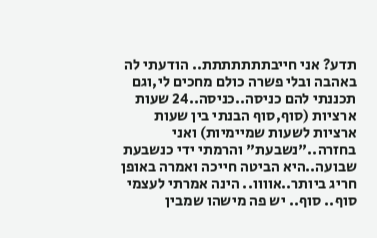תדע? אני חייבתתתתתתת.. הודעתי לה באהבה ובלי פשרה כולם מחכים לי,וגם תכננתי להם כניסה..כניסה..24 שעות ארציות (סוף,סוף הבנתי בין שעות ארציות לשעות שמיימיות) ואני בחזרה.."נשבעת" והרמתי ידי כנשבעת שבועה..היא הביטה חייכה ואמרה באופן חריג ביותר..אוווו.. הינה אמרתי לעצמי סוף.. סוף.. יש פה מישהו שמבין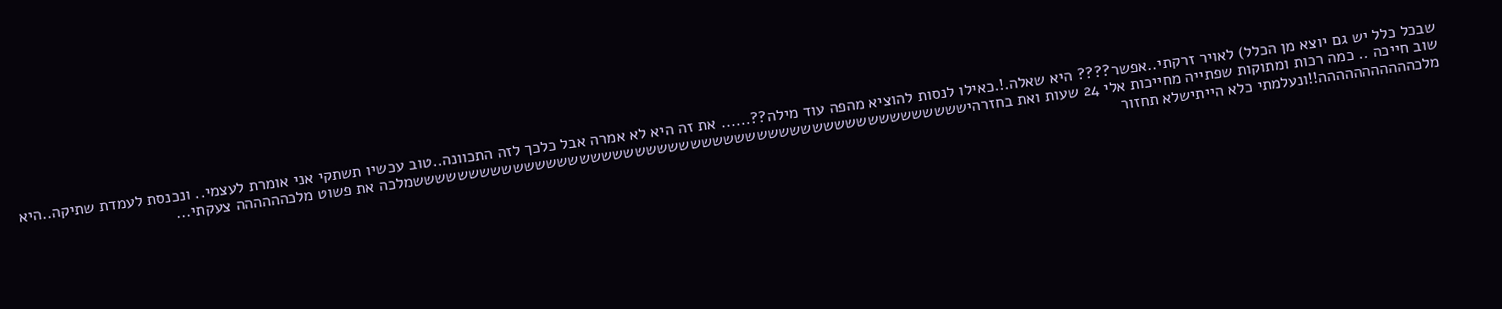שבכל כלל יש גם יוצא מן הכלל) לאויר זרקתי..אפשר???? היא שאלה.!.כאילו לנסות להוציא מהפה עוד מילה??...... את זה היא לא אמרה אבל כלכך לזה התכוונה..טוב עכשיו תשתקי אני אומרת לעצמי.. ונכנסת לעמדת שתיקה..היא שוב חייכה .. כמה רכות ומתוקות שפתייה מחייכות אלי 24 שעות ואת בחזרהיששששששששששששששששששששששששששששששששששששששששששששששששששמלכה את פשוט מלכהההההה צעקתי... מלכההההההההההה!!ונעלמתי כלא הייתישלא תחזור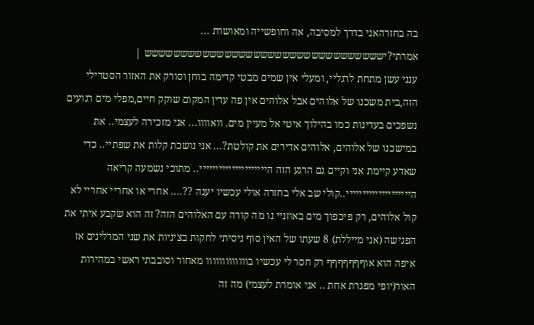בה בחזרהאני בדרך למסיבה, אה וחופשייה ומאושרת ... אמרתי?יששששששששששששששששששששששששששששששששש |
ענני עשן מתחת לרגליי, ומעלי אין שמים מבטי קדימה בוחן וסורק את האזור הסטרילי הזה,בית משכנו של אלוהים אבל אלוהים אין פה עדין המקום שוקק חיים,מפלי מים רגועים נשפכים בעדינות כמו בהילוך איטי אל מעיין מים. וואוווו... אני מזכירה לעצמי.. את במישכנו של אלוהים, אלוהים אדירים את קולטת?... אני נושכת קלות את שפתיי.. כדי שאדע קיימת אני וקיים גם הרגע הזה הייייייייייייייייייייי.. מתוכי נשמעה קריאה היייייייייייייייייייי..קולי שב אלי בחזרה אולי עכשיו יענה ??.... אחרי או אחריי אחריי לא קול אלוהים, רק פיכפוך מים באוזניי נו מה קורה עם האלוהים הזה? זה הוא שקבע איתי את הפגישה (אני מייללת) 8 שעתו של האין סוף ניסיתי לחקות בציניות את שני המרלינים אז איפה הוא אוףףףףףףף רק חסר לי עכשיו בווווווווווווו מאחור וסובבתי ראשי במהירות האור(יופי מפגרת אחת .. אני אומרת לעצמי) מה זה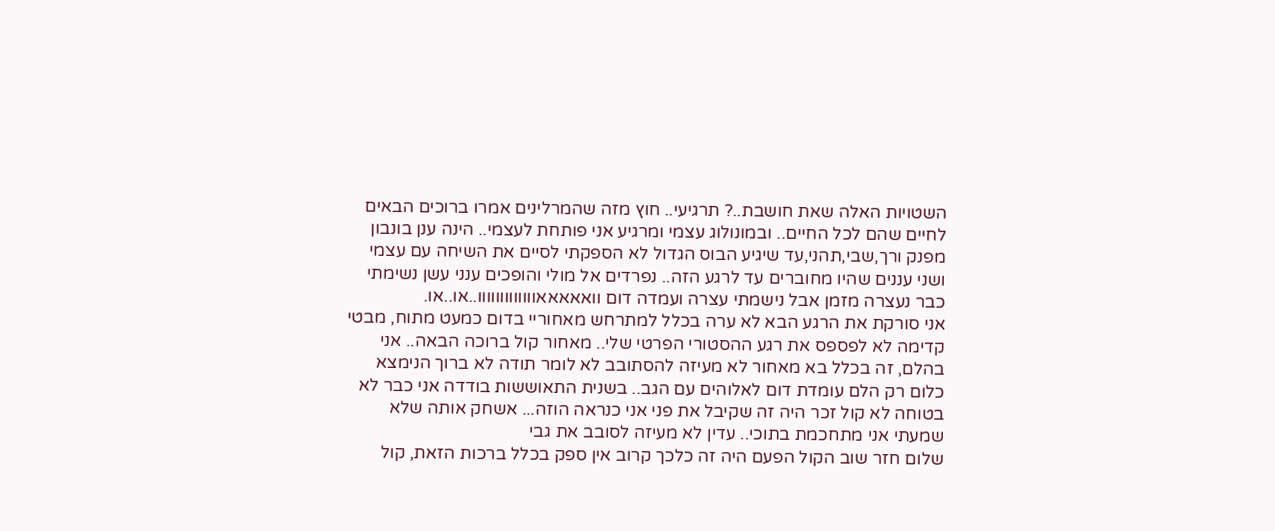השטויות האלה שאת חושבת..? תרגיעי.. חוץ מזה שהמרלינים אמרו ברוכים הבאים לחיים שהם לכל החיים.. ובמונולוג עצמי ומרגיע אני פותחת לעצמי.. הינה ענן בונבון מפנק ורך,שבי,תהני,עד שיגיע הבוס הגדול לא הספקתי לסיים את השיחה עם עצמי ושני עננים שהיו מחוברים עד לרגע הזה.. נפרדים אל מולי והופכים ענני עשן נשימתי כבר נעצרה מזמן אבל נישמתי עצרה ועמדה דום וואאאאאווווווווווווו..או..או.
אני סורקת את הרגע הבא לא ערה בכלל למתרחש מאחוריי בדום כמעט מתוח, מבטי קדימה לא לפספס את רגע ההסטורי הפרטי שלי.. מאחור קול ברוכה הבאה.. אני בהלם, זה בכלל בא מאחור לא מעיזה להסתובב לא לומר תודה לא ברוך הנימצא כלום רק הלם עומדת דום לאלוהים עם הגב.. בשנית התאוששות בודדה אני כבר לא בטוחה לא קול זכר היה זה שקיבל את פני אני כנראה הוזה... אשחק אותה שלא שמעתי אני מתחכמת בתוכי.. עדין לא מעיזה לסובב את גבי
שלום חזר שוב הקול הפעם היה זה כלכך קרוב אין ספק בכלל ברכות הזאת, קול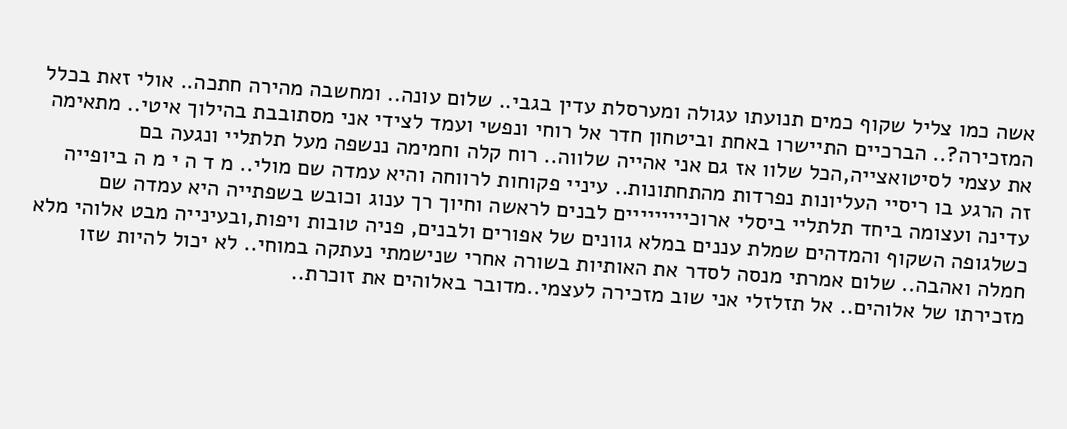אשה כמו צליל שקוף כמים תנועתו עגולה ומערסלת עדין בגבי.. שלום עונה.. ומחשבה מהירה חתכה.. אולי זאת בכלל המזכירה?.. הברכיים התיישרו באחת וביטחון חדר אל רוחי ונפשי ועמד לצידי אני מסתובבת בהילוך איטי.. מתאימה את עצמי לסיטואצייה,הכל שלוו אז גם אני אהייה שלווה.. רוח קלה וחמימה ננשפה מעל תלתליי ונגעה בם
זה הרגע בו ריסיי העליונות נפרדות מהתחתונות.. עיניי פקוחות לרווחה והיא עמדה שם מולי.. מ ד ה י מ ה ביופייה עדינה ועצומה ביחד תלתליי ביסלי ארוכייייייייים לבנים לראשה וחיוך רך ענוג וכובש בשפתייה היא עמדה שם כשלגופה השקוף והמדהים שמלת עננים במלא גוונים של אפורים ולבנים, פניה טובות ויפות,ובעינייה מבט אלוהי מלא חמלה ואהבה.. שלום אמרתי מנסה לסדר את האותיות בשורה אחרי שנישמתי נעתקה במוחי.. לא יכול להיות שזו מזכירתו של אלוהים.. אל תזלזלי אני שוב מזכירה לעצמי..מדובר באלוהים את זוכרת..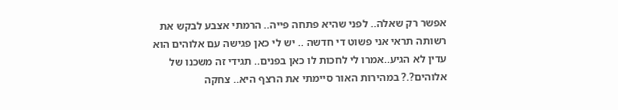אפשר רק שאלה.. לפני שהיא פתחה פייה.. הרמתי אצבע לבקש את רשותה תראי אני פשוט די חדשה .. יש לי כאן פגישה עם אלוהים הוא עדין לא הגיע..אמרו לי לחכות לו כאן בפנים.. תגידי זה משכנו של אלוהים?.? במהירות האור סיימתי את הרצף היא.. צחקה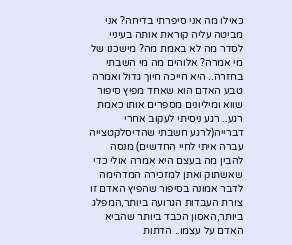כאילו מה אני סיפרתי בדיחה? אני מביטה עליה קוראת אותה בעיניי לסדר מה לא באמת מה? מישכנו של מי אמרה? אלוהים מה מי השבתי בחזרה.. היא חייכה חיוך גדול ואמרה טבע האדם הוא שאחד מפיץ סיפור שווא ומיליונים מספרים אותו כאמת רגע.. רגע ניסיתי לעקוב אחרי דברייה(לרגע חשבתי שהדיסלקטצייה עברה איתי לחיי החדשים) מנסה להבין מה בעצם היא אמרה אולי כדי שאשתוק ואתן למזכירה המדהימה לדבר אמונה בסיפור שהפיץ האדם זו צורת העבדות הגרועה ביותר,המפלג ביותר,האסון הכבד ביותר שהביא האדם על עצמו.. הדתות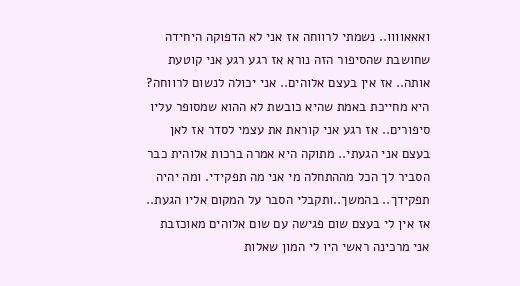ואאאוווו.. נשמתי לרווחה אז אני לא הדפוקה היחידה שחושבת שהסיפור הזה נורא אז רגע רגע אני קוטעת אותה.. אז אין בעצם אלוהים.. אני יכולה לנשום לרווחה? היא מחייכת באמת שהיא כובשת לא ההוא שמסופר עליו סיפורים.. אז רגע אני קוראת את עצמי לסדר אז לאן בעצם אני הגעתי.. מתוקה היא אמרה ברכות אלוהית כבר הסביר לך הכל מההתחלה מי אני מה תפקידי. ומה יהיה תפקידך.. בהמשך..ותקבלי הסבר על המקום אליו הגעת.. אז אין לי בעצם שום פגישה עם שום אלוהים מאוכזבת אני מרכינה ראשי היו לי המון שאלות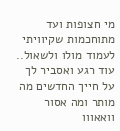מי חצופות ועד מתוחכמות שקיוויתי לעמוד מולו ולשאול.. עוד רגע ואסביר לך על חייך החדשים מה מותר ומה אסור וואאווו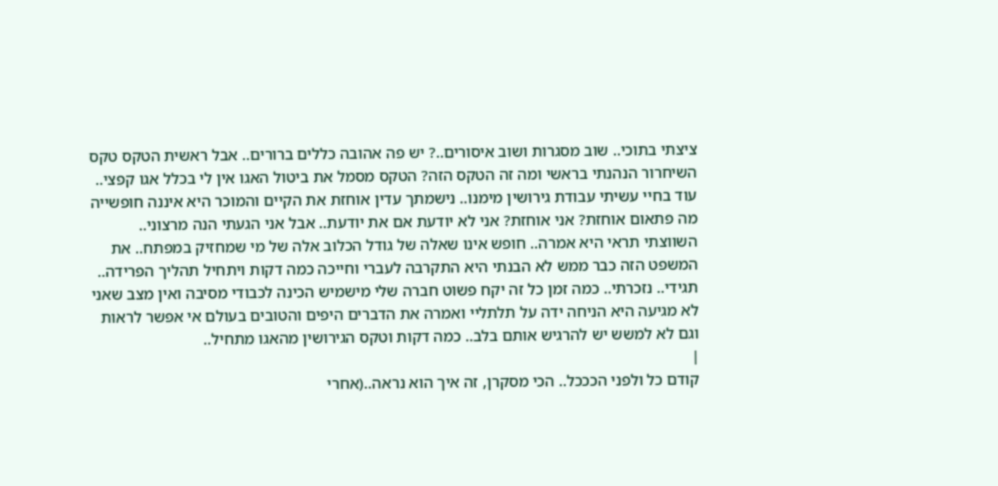ציצתי בתוכי.. שוב מסגרות ושוב איסורים..? יש פה אהובה כללים ברורים.. אבל ראשית הטקס טקס השיחרור הנהנתי בראשי ומה זה הטקס הזה? הטקס מסמל את ביטול האגו אין לי בכלל אגו קפצי.. עוד בחיי עשיתי עבודת גירושין מימנו.. נישמתך עדין אוחזת את הקיים והמוכר היא איננה חופשייה מה פתאום אוחזת? אני אוחזת? אני לא יודעת אם את יודעת.. אבל אני הגעתי הנה מרצוני.. השווצתי תראי היא אמרה.. חופש אינו שאלה של גודל הכלוב אלה של מי שמחזיק במפתח.. את המשפט הזה כבר ממש לא הבנתי היא התקרבה לעברי וחייכה כמה דקות ויתחיל תהליך הפרידה.. תגידי.. נזכרתי.. כמה זמן כל זה יקח פשוט חברה שלי מישמיש הכינה לכבודי מסיבה ואין מצב שאני לא מגיעה היא הניחה ידה על תלתליי ואמרה את הדברים היפים והטובים בעולם אי אפשר לראות וגם לא למשש יש להרגיש אותם בלב.. כמה דקות וטקס הגירושין מהאגו מתחיל..
|
קודם כל ולפני הכככל.. הכי מסקרן, זה איך הוא נראה..(אחרי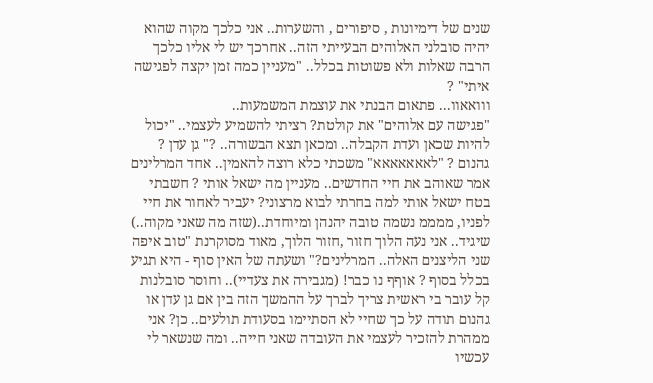שנים של דימיונות , סיפורים , והשערות.. אני כלכך מקוה שהוא יהיה סובלני האלוהים הבעייתי הזה.. אחרכך יש לי אליו כלכך הרבה שאלות ולא פשוטות בכלל.. "מעניין כמה זמן יקצה לפגישה איתי" ?
ווואאוו... פתאום הבנתי את עוצמת המשמעות..
"פגישה עם אלוהים" את קולטת? רציתי להשמיע לעצמי.. "יכול להיות שכאן ועדת הקבלה.. ומכאן תצא הבשורה.. ?" גן עדן ? גהנום ? "לאאאאאאא" משכתי כלא רוצה להאמין.. אחד המרלינים אמר שאוהב את חיי החדשים.. מעניין מה ישאל אותי ? חשבתי בטח ישאל אותי למה בחרתי לבוא מרצוני? יעביר לאחור את חיי לפניו, ממממ נשמה טובה יהנהן ומיוחדת..(שזה מה שאני מקוה..) שיגיד.. אני נעה הלוך חזור ,חזור הלוך, מאוד מסוקרנת "טוב איפה שני הליצנים האלה.. המרלינים?" ושעתה של האין סוף - היא תגיע בכלל בסוף ? אוףף נו כבר! (מגבירה את צעדיי).. וחוסר סובלנות קל עובר בי ראשית צריך לברך על ההמשך הזה בין אם גן עדן או גהנום תודה על כך שחיי לא הסתיימו בסעודת תולעים.. כן? אני ממהרת להזכיר לעצמי את העובדה שאני חייה.. ומה שנשאר לי עכשיו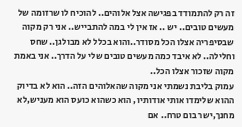זה רק להתמודד בפגישה אצל אלוהים.. להוכיח לו שרזומה של מעשים טובים.. יש .. אז אין לי במה להתבייש.. אני רק מקוה שבסיפריה אצלו הכל מסודר..והוא בכלל לא מבולגן.. שחס וחלילה.. לא איבד כמה מעשים טובים שלי על הדרך.. אני באמת מקוה שזכור אצלו הכל..
עמוק בליבת נשמתי אני מקוה שהאלוהים הזה.. הוא לא בדיוק ההוא שלימדו אותי אודותיו, הוא כשהוא כועס הוא מעניש,לא מחנך,ישר בום טרח.. אם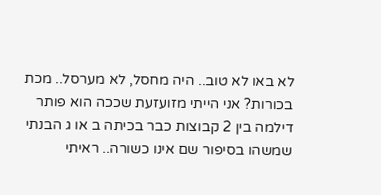לא באו לא טוב.. היה מחסל, לא מערסל.. מכת בכורות? אני הייתי מזועזעת שככה הוא פותר דילמה בין 2 קבוצות כבר בכיתה ב או ג הבנתי שמשהו בסיפור שם אינו כשורה.. ראיתי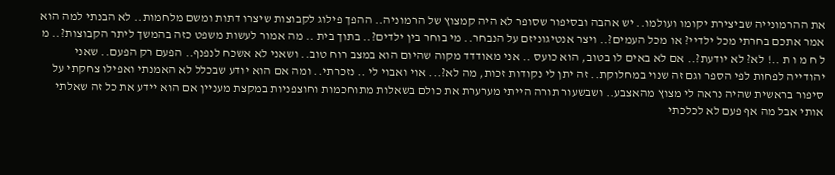את ההרמונייה שביצירת יקומו ועולמו.. יש אהבה ובסיפור שסופר לא היה קמצוץ של הרמוניה.. ההפך פילוג לקבוצות שיצרו דתות ומשם מלחמות.. לא הבנתי למה הוא אמר אתכם בחרתי מכל ילדיי? או מכל העמים?.. ויצר אנטיגוניזם על הנבחר.. מי בוחר בין ילדים?.. בתוך בית .. מה אמור לעשות משפט כזה בהמשך ליתר הקבוצות?.. מ ל ח מ ו ת ..! לא? לא יודעת?.. אם לא באים לו בטוב, הוא כועס .. אני מאודדד מקוה שהיום הוא במצב רוח טוב.. ושאני לא אשכח לנפנף.. הפעם רק הפעם.. שאני יהודייה לפחות לפי הספר וגם זה שנוי במחלוקת.. זה יתן לי נקודות זכות, מה לא?... אוי ואבוי לי .. נזכרתי.. ומה אם הוא יודע שבכלל לא האמנתי ואפילו צחקתי על סיפור בראשית שהיה נראה לי מצוץ מהאצבע.. ושבשעור תורה הייתי מערערת את כולם בשאלות מתוחכמות וחוצפניות במקצת מעניין אם הוא יידע את כל זה שאלתי אותי אבל מה אף פעם לא לכלכתי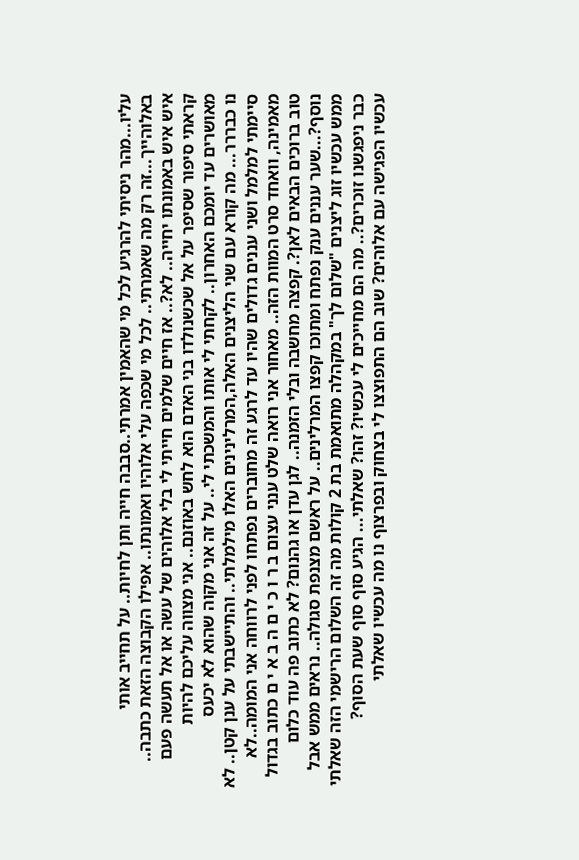עליו...מהר ניסיתי להרגיע לכל מי שהאמין אמרתי..סבבה חייה ותן לחיות.. על תחייב אותי באלוהייך...זה רק מה שאמרתי.. לכל מי שכפה עלי אלוהיו ואמונתו.. אפילו הקבוצה הזאת כתבה.. איש איש באמונתו יחייה.. לא?.. אז חיים שלמים חייתי לי בלי אלוהים של עשה או אל תעשה פעם קראתי סיפור שסיפר על אל שכשנולדו בני האדם הוא לחש באוזנם.. אני מצווה עליכם להיות מאושרים עד יומכם האחרון.. לקחתי לי אותו והמשכתי לי.. על זה אני מקוה שהוא לא יכעס
נו כבררר... מה קורא עם שני הליצנים האלה,המרלינינים האלו מילמלתי.. והתיישבתי על ענן קטן.. לא סיימתי למלמל ושני עננים גדולים שהיו עד לרגע זה מחוברים נפתחו לפני לרווחה אני המומה..לא מאמינה, וואחד סרט המוות הזה.. מאחור אני רואה שלט ענני עצום ב ר ו כ י ם ה ב א י ם כתוב בגדול טוב ברוכים הבאים לאן?. קפצה מחשבה ובלי הזמנה.. לגן עדן או גהנום? לא כתוב פה עוד כלום נוסף?...שער עננים ענק נפתח ומתוכו קפצו המרלינים.. על ראשם מצנפת סגולה.. נראים ממש אבל ממש עכשיו זוג ליצנים "שלום לך" במקהלה מתואמת בת 2 קולות מה זה השלום הרישמי הזה שאלתי כבר ניפגשנו זוכרים?.. מה הם מחייכים לי עכשיו? זהו? שאלתי... הגיע סוף סוף שעת הסוף?
עכשיו הפגישה עם אלוהים? שוב הם התפוצצו לי בצחוק ובפרצוף נו מה עכשיו שאלתי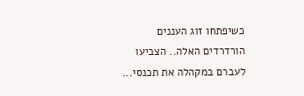כשיפתחו זוג העננים הורדרדים האלה.. הצביעו לעברם במקהלה את תכנסי...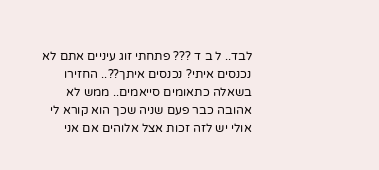לבד.. ל ב ד ??? פתחתי זוג עיניים אתם לא נכנסים איתי? נכנסים איתך??.. החזירו בשאלה כתאומים סייאמים.. ממש לא אהובה כבר פעם שניה שכך הוא קורא לי אולי יש לזה זכות אצל אלוהים אם אני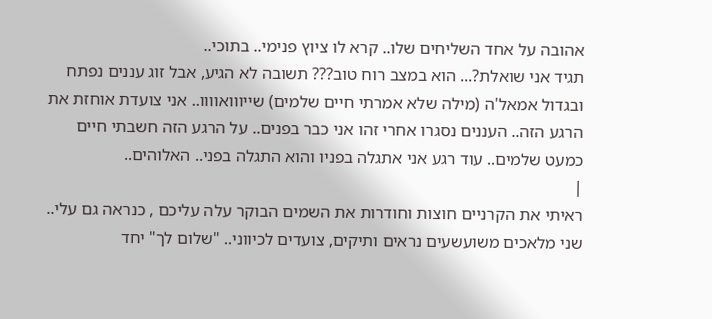אהובה על אחד השליחים שלו.. קרא לו ציוץ פנימי.. בתוכי..
תגיד אני שואלת?... הוא במצב רוח טוב??? תשובה לא הגיע, אבל זוג עננים נפתח ובגדול אמאל'ה (מילה שלא אמרתי חיים שלמים) שייווואוווו.. אני צועדת אוחזת את הרגע הזה.. העננים נסגרו אחרי זהו אני כבר בפנים.. על הרגע הזה חשבתי חיים כמעט שלמים.. עוד רגע אני אתגלה בפניו והוא התגלה בפני.. האלוהים..
|
ראיתי את הקרניים חוצות וחודרות את השמים הבוקר עלה עליכם , כנראה גם עלי.. שני מלאכים משועשעים נראים ותיקים, צועדים לכיווני.. "שלום לך" יחד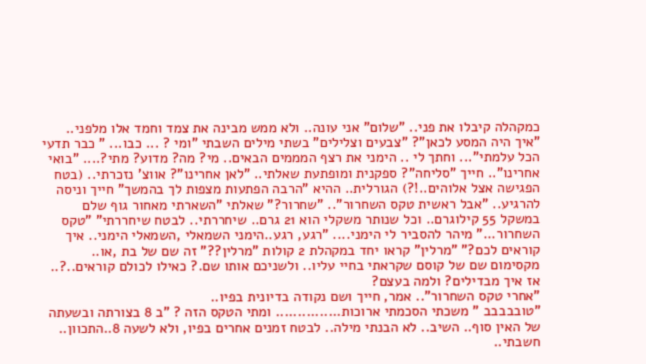כמקהלה קיבלו את פני.. "שלום" אני עונה.. ולא ממש מבינה את צמד וחמד אלו מלפני.. "איך היה המסע לכאן"? "צבעים וצלילים" בשתי מילים השבתי "ומי ? ... כבו... " כבר תדעי הכל עלמתי"... וחתך לי .. הימני את רצף המממים הבאים.. מי? מה? מדוע? מתי?.... "בואי אחרינו".. חייך "סליחה"? ספקנית ומופתעת שאלתי.. "לאן אחרינו"? אווצ' נזכרתי.. (בטח הפגישה אצל אלוהים..!?) הגורלית.. ההיא "הרבה הפתעות מצפות לך בהמשך" חייך וניסה להרגיע.. "אבל ראשית טקס השחרור".. "שחרור?" שאלתי "השארתי מאחור גוף שלם במשקל 55 קילוגרם.. וכל שנותר משקלי הוא 21 גרם.. שיחררתי.. לבטח שיחררתי" "טקס השחרור..." מיהר להסביר לי הימני.... "רגע, רגע..הימני השמאלי ,השמאלי הימני.. איך קוראים לכם?" "מרלין" קראו יחד במקהלת 2 קולות "מרלין??" זה שם של בת ,או.. מקסימום שם של קוסם שקראתי בחיי עליו.. ולשניכם אותו שם.? כאילו לכולם קוראים..?.. אז איך מבדילים? ולמה בעצם?
"אחרי טקס השחרור".. אמר, חייך ושם נקודה בדיונית בפיו..
"טובבבבב " משכתי הסכמתי ארוכות............... ומתי הטקס הזה ? "ב 8 בצורתה ובשעתה של האין סוף.. השיב.. לא הבנתי מילה.. לבטח זמנים אחרים בפיו, ולא לשעה 8..התכוון.. חשבתי..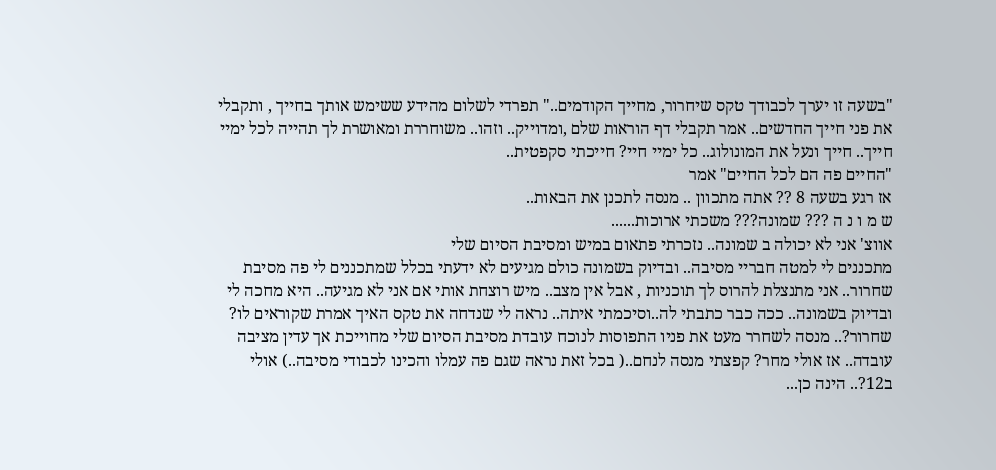"בשעה זו יערך לכבודך טקס שיחרור, מחייך הקודמים.." תפרדי לשלום מהידע ששימש אותך בחייך , ותקבלי את פני חייך החדשים.. אמר תקבלי דף הוראות שלם ,ומדוייק.. וזהו.. משוחררת ומאושרת לך תהייה לכל ימיי חייך.. חייך ונעל את המונולוג.. כל ימיי חיי? חייכתי סקפטית..
"החיים פה הם לכל החיים" אמר
אז רגע בשעה 8 ?? אתה מתכוון .. מנסה לתכנן את הבאות..
ש מ ו נ ה ??? שמונה??? משכתי ארוכות......
אווצ' אני לא יכולה ב שמונה.. נזכרתי פתאום במיש ומסיבת הסיום שלי
מתכננים לי למטה חבריי מסיבה.. ובדיוק בשמונה כולם מגיעים לא ידעתי בכלל שמתכננים לי פה מסיבת שחרור.. אני מתנצלת להרוס לך תוכניות , אבל אין מצב.. מיש רוצחת אותי אם אני לא מגיעה.. היא מחכה לי ובדיוק בשמונה.. ככה כבר כתבתי לה..וסיכמתי איתה.. נראה לי שנדחה את טקס האיך אמרת שקוראים לו? שחרור?.. מנסה לשחרר מעט את פניו התפוסות לנוכח עובדת מסיבת הסיום שלי מחוייכת אך עדין מציבה עובדה.. אז אולי מחר? קפצתי מנסה לנחם..( בכל זאת נראה שגם פה עמלו והכינו לכבודי מסיבה..) אולי ב12?.. הינה כן...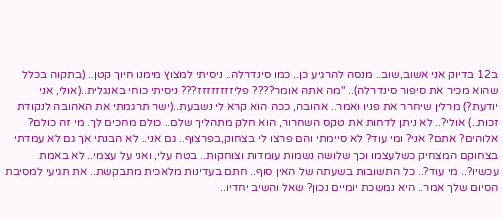ב12 בדיוק אני אשוב,שוב.. מנסה להרגיע כן.. כמו סינדרלה.. ניסיתי למצוץ מימנו חיוך קטן.. (בתקוה בכלל שהוא מכיר את סיפור סינדרלה).. "מה אתה אומר???? פליזזזזזזזז??? ניסיתי כוחי באנגלית..(אולי, אני יודעת?) מרלין שיחרר את פניו ואמר.. אהובה, ככה הוא קרא לי נשבעת..(ישר תרגמתי את האהובה לנקודת זכות..) אולי?.. לא ניתן לדחות את טקס השחרור, הוא חלק מתהליך שלם.. כולם מחכים לך. מי זה כולם? אלוהים? אתם? אני? ומי עוד? לא סיימתי והם פרצו לי בצחוק,בפרצוף.. גם אני.. לא הבנתי אך גם לא עמדתי בצחוקם המצחיק כשלעצמו וכך שלושה נשמות עומדות וצוחקות.. בטח עלי, ואני על עצמי.. לא באמת עכשיו?.. מי עוד?.. כל התשובות בשעתה של האין סוף.. חתם בעדינות מלאכית מתבקשת.. את תגיעי למסיבת הסיום שלך אמר.. היא נמשכת יומיים נכון? שאל והשיב יחדיו..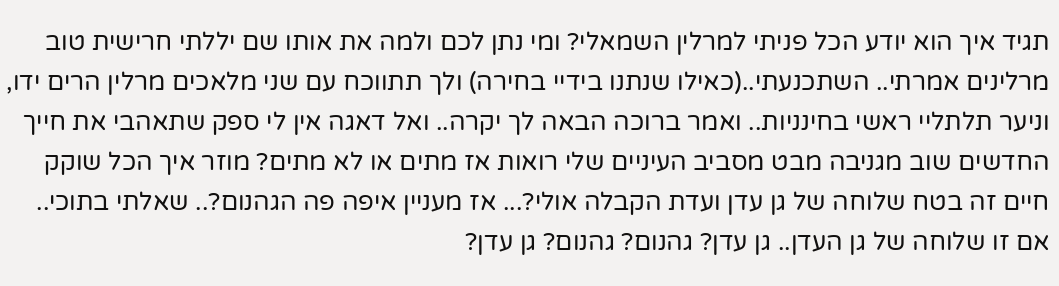תגיד איך הוא יודע הכל פניתי למרלין השמאלי? ומי נתן לכם ולמה את אותו שם יללתי חרישית טוב מרלינים אמרתי.. השתכנעתי..(כאילו שנתנו בידיי בחירה) ולך תתווכח עם שני מלאכים מרלין הרים ידו, וניער תלתליי ראשי בחינניות.. ואמר ברוכה הבאה לך יקרה.. ואל דאגה אין לי ספק שתאהבי את חייך החדשים שוב מגניבה מבט מסביב העיניים שלי רואות אז מתים או לא מתים? מוזר איך הכל שוקק חיים זה בטח שלוחה של גן עדן ועדת הקבלה אולי?... אז מעניין איפה פה הגהנום?.. שאלתי בתוכי.. אם זו שלוחה של גן העדן.. גן עדן? גהנום? גהנום? גן עדן?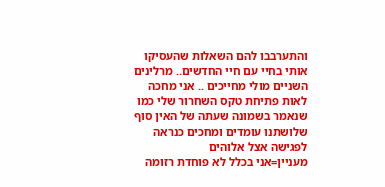והתערבבו להם השאלות שהעסיקו אותי בחיי עם חיי החדשים.. מרלינים השניים מולי מחייכים .. אני מחכה לאות פתיחת טקס השחרור שלי כמו שנאמר בשמונה שעתה של האין סוף שלושתנו עומדים ומחכים כנראה לפגישה אצל אלוהים
מעניין=אני בכלל לא פוחדת רזומה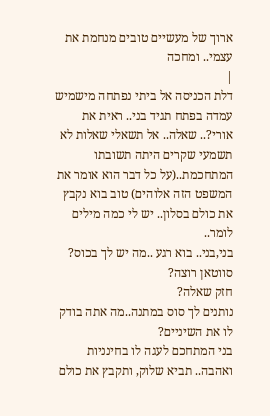ארוך של מעשיים טובים מנחמת את עצמי.. ומחכה
|
דלת הכניסה אל ביתי נפתחה מישמיש עמדה בפתח תגיד בני.. ראית את אורי?.. שאלה.. אל תשאלי שאלות לא תשמעי שקרים היתה תשובתו המתחכמת..(על כל דבר הוא אומר את המשפט הזה אלוהים) טוב בוא נקבץ את כולם בסלון.. יש לי כמה מילים לומר..
בני,בני.. בוא רגע ..מה יש לך בכוס? סווטאן רוצה?
חזק שאלה?
נותנים לך סוס במתנה..מה אתה בודק לו את השיניים?
בני המתחכם לעגה לו בחינניות ואהבה.. תביא שלוק, ותקבץ את כולם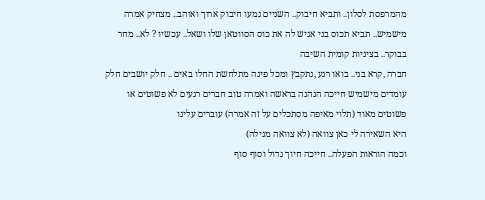מהמרפסת לסלון.. ותביא חיבוק.. השניים גמעו חיבוק ארוך ואוהב.. מצחיק אמרה מישמיש.. תביא תכוס בני אגיש לה את כוס הסווטאן שלו ושאל.. עכשיו ? לא.. מחר בבוקר.. בציניות קומית השיבה
חברה ,קרא בני.. בואו רגע ,נתקבץ ומכל פינה מתלחשת החלו באים .. חלק יושבים חלק עומדים מישמיש חייכה הנהנה בראשה ואמרה טוב חברים רגעים לא פשוטים או פשוטים מאוד (תלוי מאיפה מסתכלים על זה אמרה) עוברים עלינו
היא השאירה לי כאן צוואה (לא צוואה מגילה)
וכמה הוראות הפעלה.. חייכה חיוך גדול וסוף סוף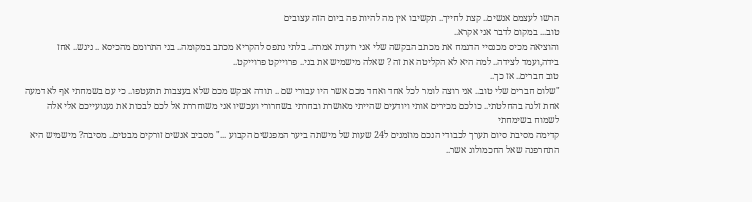הרשו לעצמם אנשים.. קצת לחייך.. תקשיבו אין מה להיות פה ביום הזה עצובים
טוב... במקום לדבר אני אקרא..
והוציאה מכיס מכנסיי הדגמח את מכתב הבקשה שלי אני רועדת אמרה.. בלתי נתפס להקריא מכתב במקומה.. בני התרומם מהכיסא .. ניגש.. אחז בידה,ועמד לצידה.. למה היא לא הקליטה את זה ? שאלה מישמיש את בני.. פרוייקט פרוייקט..
טוב חברים.. אז כך..
"שלום חברים שלי טוב.. אני רוצה לומר לכל אחד ואחד מכם אשר היו עבורי שם .. תודה אבקש מכם שלא בעצבות תתעטפו.. כי עם בשמחתי אף לא דמעה אחת זלגה בהחלטתי.. כולכם מכירים אותי ויודעים שהייתי מאושרת ובחרתי בשחרורי ועכשיו אני משוחררת אל לכם לבכות את געגועייכם אלי אלה לשמוח בשימחתי
קדימה מסיבת סיום תערך לכבודי הנכם מוזמנים ל24 שעות של מישתה ביער המפגשים הקבוע ..." מסביב אנשים זורקים מבטים.. מסיבה? מישמיש היא התחרפנה שאל החכמולוג אשר..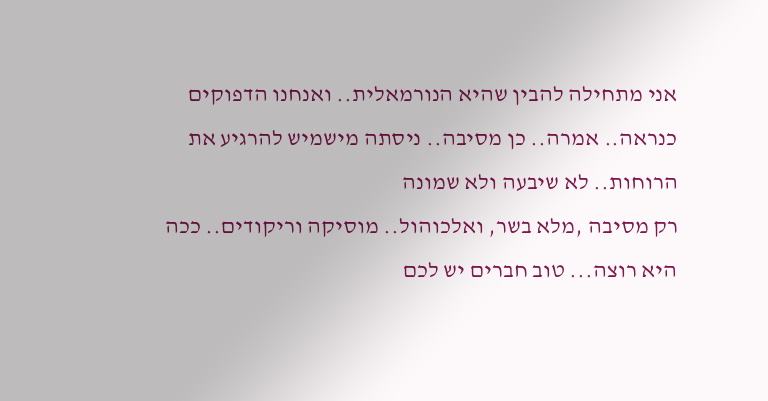אני מתחילה להבין שהיא הנורמאלית.. ואנחנו הדפוקים כנראה.. אמרה.. כן מסיבה.. ניסתה מישמיש להרגיע את הרוחות.. לא שיבעה ולא שמונה
רק מסיבה ,מלא בשר, ואלכוהול.. מוסיקה וריקודים.. ככה היא רוצה... טוב חברים יש לכם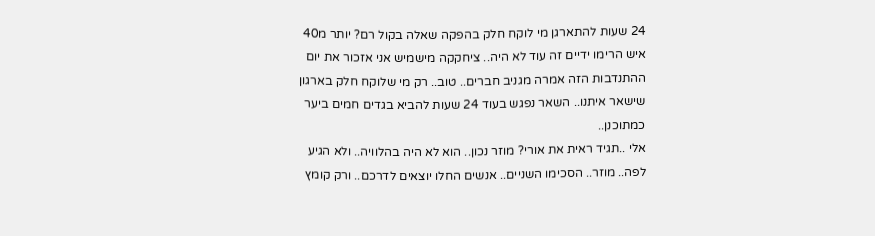24 שעות להתארגן מי לוקח חלק בהפקה שאלה בקול רם? יותר מ40 איש הרימו ידיים זה עוד לא היה.. ציחקקה מישמיש אני אזכור את יום ההתנדבות הזה אמרה מגניב חברים.. טוב.. רק מי שלוקח חלק בארגון שישאר איתנו.. השאר נפגש בעוד 24 שעות להביא בגדים חמים ביער כמתוכנן..
אלי ..תגיד ראית את אורי? מוזר נכון.. הוא לא היה בהלוויה.. ולא הגיע לפה.. מוזר.. הסכימו השניים.. אנשים החלו יוצאים לדרכם.. ורק קומץ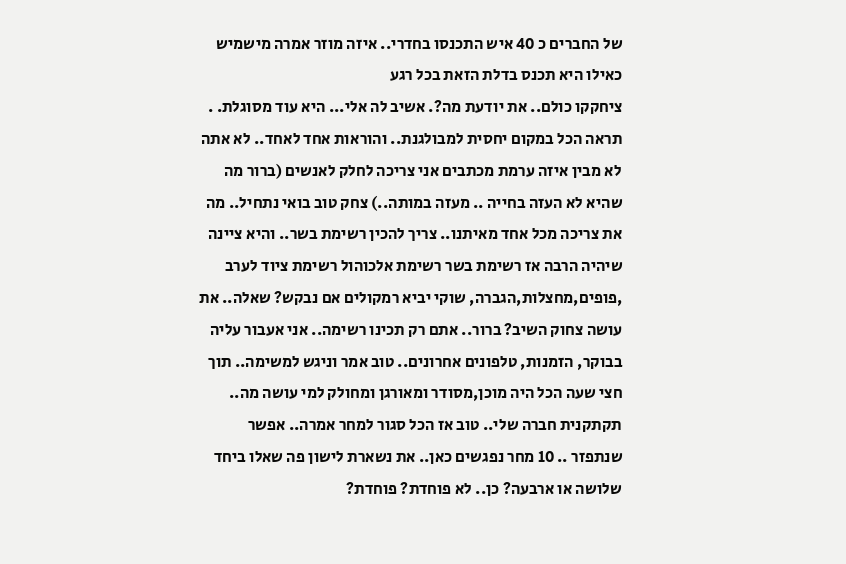של החברים כ 40 איש התכנסו בחדרי.. איזה מוזר אמרה מישמיש כאילו היא תכנס בדלת הזאת בכל רגע
ציחקקו כולם.. את יודעת מה?. אשיב לה אלי... היא עוד מסוגלת. .
תראה הכל במקום יחסית למבולגנת.. והוראות אחד לאחד.. לא אתה לא מבין איזה ערמת מכתבים אני צריכה לחלק לאנשים (ברור מה שהיא לא העזה בחייה .. מעזה במותה..) צחק טוב בואי נתחיל.. מה את צריכה מכל אחד מאיתנו.. צריך להכין רשימת בשר.. והיא ציינה שיהיה הרבה אז רשימת בשר רשימת אלכוהול רשימת ציוד לערב ,פופים,מחצלות,הגברה, שוקי יביא רמקולים אם נבקש? שאלה.. את עושה צחוק השיב? ברור.. אתם רק תכינו רשימה.. אני אעבור עליה בבוקר, הזמנות, טלפונים אחרונים.. טוב אמר וניגש למשימה.. תוך חצי שעה הכל היה מוכן,מסודר ומאורגן ומחולק למי עושה מה.. תקתקנית חברה שלי.. טוב אז הכל סגור למחר אמרה.. אפשר שנתפזר .. 10 מחר נפגשים כאן.. את נשארת לישון פה שאלו ביחד שלושה או ארבעה? כן.. לא פוחדת? פוחדת?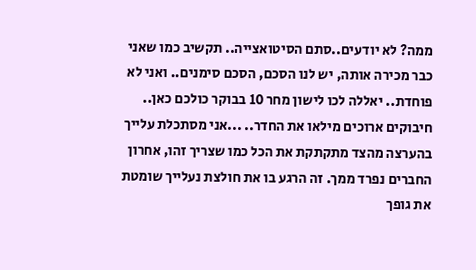ממה? לא יודעים..סתם הסיטואצייה.. תקשיב כמו שאני כבר מכירה אותה, יש לנו הסכם, הסכם סימנים.. ואני לא פוחדת.. יאללה לכו לישון מחר 10 בבוקר כולכם כאן.. חיבוקים ארוכים מילאו את החדר.. ...אני מסתכלת עלייך בהערצה מהצד מתקתקת את הכל כמו שצריך זהו, אחרון החברים נפרד ממך. זה הרגע בו את חולצת נעלייך שומטת את גופך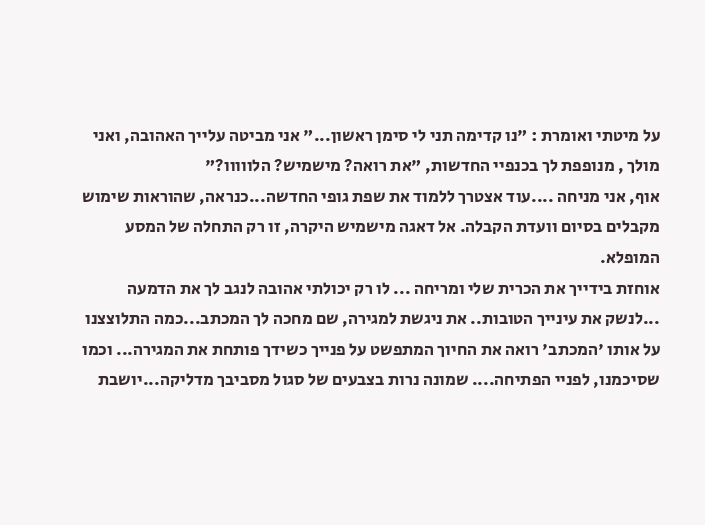על מיטתי ואומרת : "נו קדימה תני לי סימן ראשון..." אני מביטה עלייך האהובה, ואני מולך , מנופפת לך בכנפיי החדשות, "את רואה? מישמיש? הלווווו?"
אוף, אני מניחה ....עוד אצטרך ללמוד את שפת גופי החדשה...כנראה, שהוראות שימוש מקבלים בסיום וועדת הקבלה. אל דאגה מישמיש היקרה, זו רק התחלה של המסע המופלא.
אוחזת בידייך את הכרית שלי ומריחה ... לו רק יכולתי אהובה לנגב לך את הדמעה ...לנשק את עינייך הטובות.. את ניגשת למגירה, שם מחכה לך המכתב...כמה התלוצצנו על אותו 'המכתב' רואה את החיוך המתפשט על פנייך כשידך פותחת את המגירה... וכמו שסיכמנו, לפניי הפתיחה.... שמונה נרות בצבעים של סגול מסביבך מדליקה...יושבת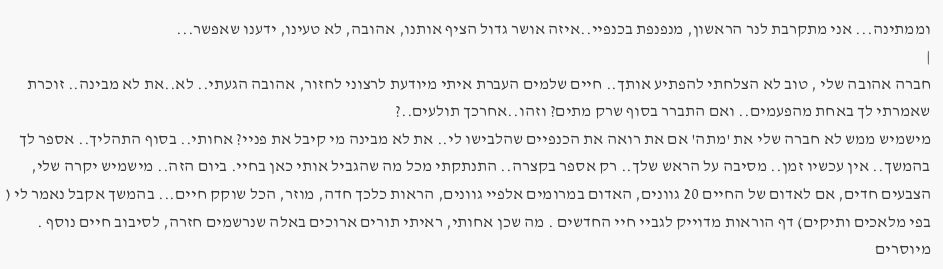וממתינה... אני מתקרבת לנר הראשון, מנפנפת בכנפיי..איזה אושר גדול הציף אותנו, אהובה, לא טעינו, ידענו שאפשר...
|
חברה אהובה שלי , טוב לא הצלחתי להפתיע אותך.. חיים שלמים העברת איתי מיודעת לרצוני לחזור, אהובה הגעתי.. לא..את לא מבינה.. זוכרת שאמרתי לך באחת מהפעמים.. ואם התברר בסוף שרק מתים? וזהו..אחרכך תולעים..?
מישמיש ממש לא חברה שלי את 'מתה' אם את רואה את הכנפיים שהלבישו לי.. את לא מבינה מי קיבל את פניי? אחותי.. בסוף התהליך.. אספר לך בהמשך.. אין עכשיו זמן.. מסיבה על הראש שלך.. רק אספר בקצרה.. התנתקתי מכל מה שהגביל אותי כאן בחיי. ביום הזה.. מישמיש יקרה שלי, הצבעים חדים, אם לאדום של החיים 20 גוונים, האדום במרומים אלפיי גוונים, הראות כלכך חדה, מוזר, הכל שוקק חיים... בהמשך אקבל נאמר לי ( בפי מלאכים ותיקים) דף הוראות מדוייק לגביי חיי החדשים . מה שכן אחותי, ראיתי תורים ארוכים באלה שנרשמים חזרה, לסיבוב חיים נוסף . מיוסרים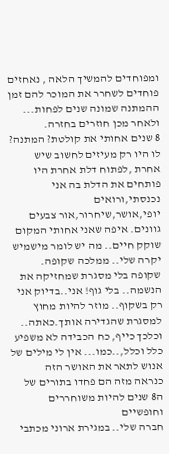ומפוחדים להמשיך הלאה , נאחזים פוחדים לשחרר את המוכר להם זמן ההמתנה שמונה שנים לפחות... ולאחר מכן חוזרים בחזרה.
8 שנים אחותי את קולטת? המתנה?
לו היו רק מעיזים לחשוב שיש אחרת ,לפתוח דלת אחרת היו פותחים את הדלת בה אני נכנסתי,ורואים יופי,אושר,שיחרור,אור צבעים גוונים. איפה שאני אחותי המקום שוקק חיים.. מה יש לומר מישמיש יקרה שלי.. ממלכה שקופה.
שקופה בלי מסגרת שמחזיקה את הנשמה.. בלי גוף! אני..בדיוק אני רק בשקוף.. מוזר להיות מחוץ למסגרת שהגדירה אותך.כאתה.. וכלכך כייף, כח הכבידה לא משפיע כלל וכלל,..כמו... אין לי מילים של אנוש לתאר את האושר הזה
כנראה מזה הם פחדו בתורים של ה8 שנים להיות משוחררים וחופשיים
חברה שלי.. במגירת ארוני מכתבי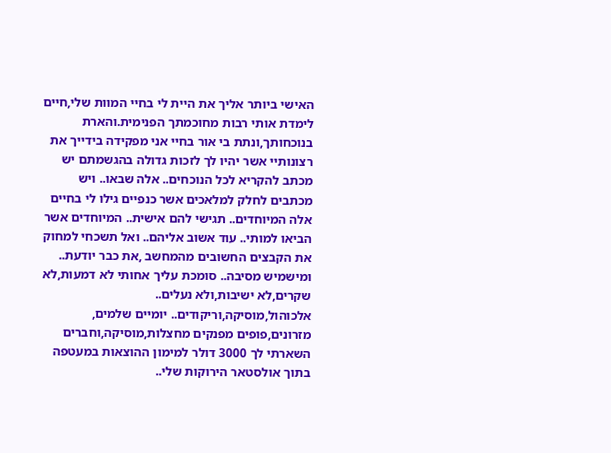האישי ביותר אליך את היית לי בחיי המוות שלי,חיים לימדת אותי רבות מחוכמתך הפנימית.והארת בנוכחותך,ונתת בי אור בחיי אני מפקידה בידייך את רצונותיי אשר יהיו לך לזכות גדולה בהגשמתם יש מכתב להקריא לכל הנוכחים.. אלה שבאו.. ויש מכתבים לחלק למלאכים אשר כנפיים גילו לי בחיים אלה המיוחדים.. תגישי להם אישית.. המיוחדים אשר הביאו למותי.. עוד אשוב אליהם.. ואל תשכחי למחוק את הקבצים החשובים מהמחשב ,את כבר יודעת.. ומישמיש מסיבה.. סומכת עליך אחותי לא דמעות,לא שקרים,לא ישיבות,ולא נעלים.. אלכוהול,מוסיקה,וריקודים.. יומיים שלמים, מזרונים,פופים מפנקים מחצלות,מוסיקה,וחברים השארתי לך 3000 דולר למימון ההוצאות במעטפה בתוך אולסטאר הירוקות שלי..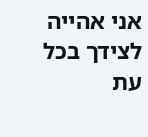אני אהייה לצידך בכל עת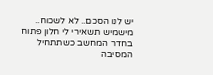יש לנו הסכם.. לא לשכוח.. מישמיש תשאירי לי חלון פתוח בחדר המחשב כשתתחיל המסיבה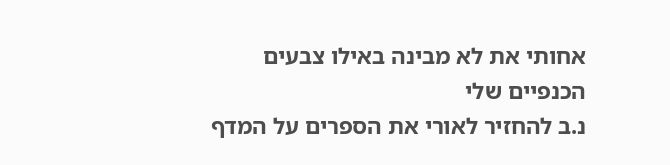אחותי את לא מבינה באילו צבעים הכנפיים שלי
נ.ב להחזיר לאורי את הספרים על המדף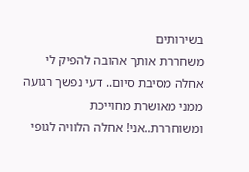בשירותים
משחררת אותך אהובה להפיק לי אחלה מסיבת סיום.. דעי נפשך רגועה ממני מאושרת מחוייכת ומשוחררת..אני! אחלה הלוויה לגופי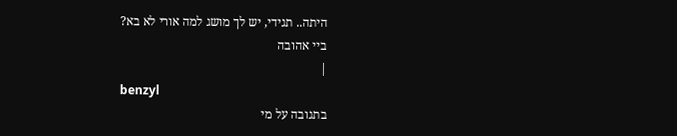היתה.. תגידי, יש לך מושג למה אורי לא בא?
ביי אהובה
|
benzyl
בתגובה על מי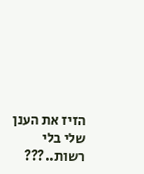הזיז את הענן שלי בלי רשות..???